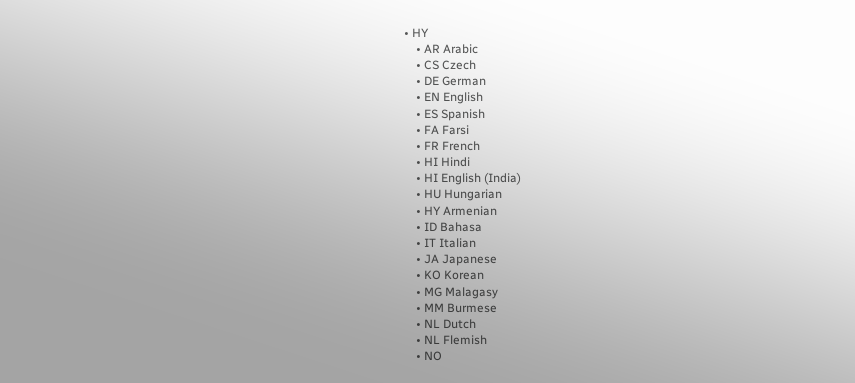• HY
    • AR Arabic
    • CS Czech
    • DE German
    • EN English
    • ES Spanish
    • FA Farsi
    • FR French
    • HI Hindi
    • HI English (India)
    • HU Hungarian
    • HY Armenian
    • ID Bahasa
    • IT Italian
    • JA Japanese
    • KO Korean
    • MG Malagasy
    • MM Burmese
    • NL Dutch
    • NL Flemish
    • NO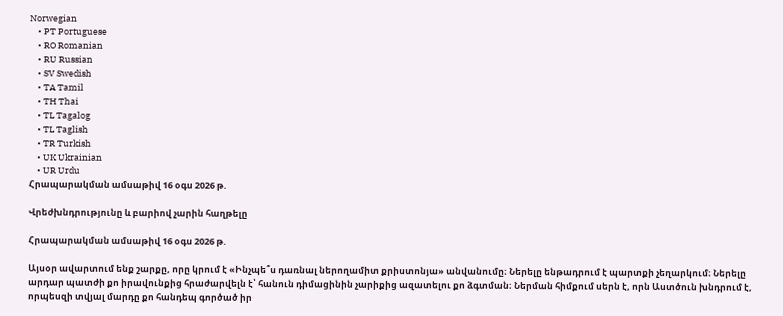Norwegian
    • PT Portuguese
    • RO Romanian
    • RU Russian
    • SV Swedish
    • TA Tamil
    • TH Thai
    • TL Tagalog
    • TL Taglish
    • TR Turkish
    • UK Ukrainian
    • UR Urdu
Հրապարակման ամսաթիվ 16 օգս 2026 թ.

Վրեժխնդրությունը և բարիով չարին հաղթելը

Հրապարակման ամսաթիվ 16 օգս 2026 թ.

Այսօր ավարտում ենք շարքը, որը կրում է «Ինչպե՞ս դառնալ ներողամիտ քրիստոնյա» անվանումը։ Ներելը ենթադրում է պարտքի չեղարկում։ Ներելը արդար պատժի քո իրավունքից հրաժարվելն է՝ հանուն դիմացինին չարիքից ազատելու քո ձգտման։ Ներման հիմքում սերն է, որն Աստծուն խնդրում է, որպեսզի տվյալ մարդը քո հանդեպ գործած իր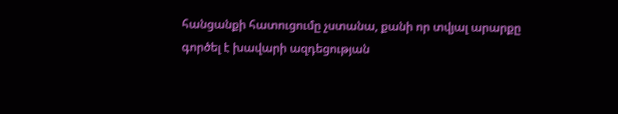հանցանքի հատուցումը չստանա, քանի որ տվյալ արարքը գործել է խավարի ազդեցության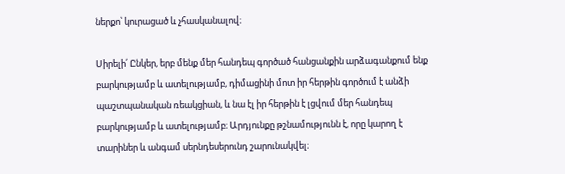ներքո՝ կուրացած և չհասկանալով։

Սիրելի՛ Ընկեր, երբ մենք մեր հանդեպ գործած հանցանքին արձագանքում ենք բարկությամբ և ատելությամբ, դիմացինի մոտ իր հերթին գործում է անձի պաշտպանական ռեակցիան, և նա էլ իր հերթին է լցվում մեր հանդեպ բարկությամբ և ատելությամբ։ Արդյունքը թշնամությունն է, որը կարող է տարիներ և անգամ սերնդեսերունդ շարունակվել։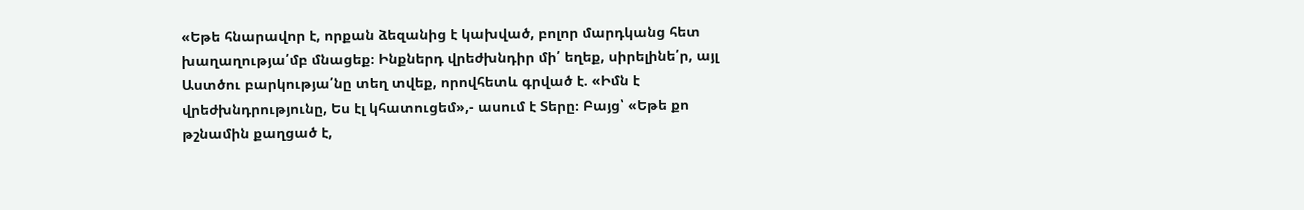«Եթե հնարավոր է, որքան ձեզանից է կախված, բոլոր մարդկանց հետ խաղաղությա՛մբ մնացեք։ Ինքներդ վրեժխնդիր մի՛ եղեք, սիրելինե՛ր, այլ Աստծու բարկությա՛նը տեղ տվեք, որովհետև գրված է. «Իմն է վրեժխնդրությունը, Ես էլ կհատուցեմ»,- ասում է Տերը։ Բայց՝ «Եթե քո թշնամին քաղցած է,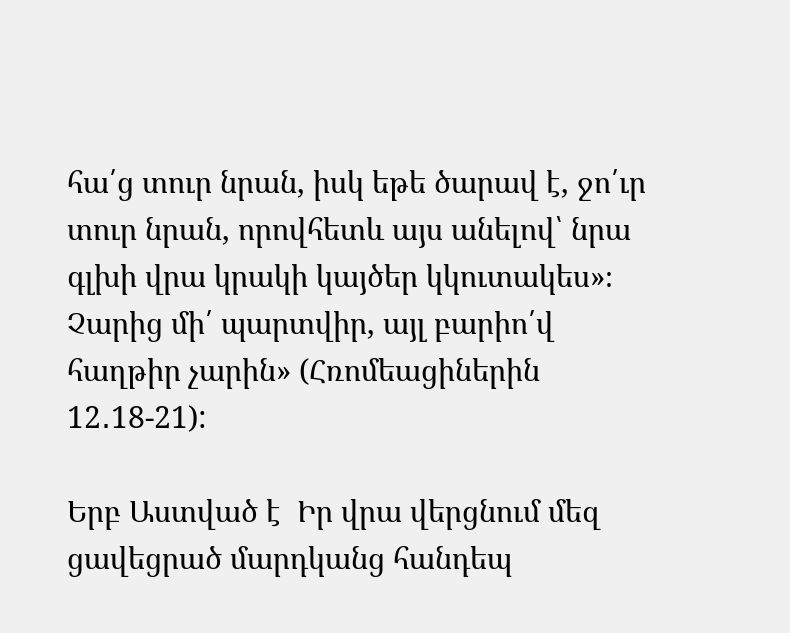հա՛ց տուր նրան, իսկ եթե ծարավ է, ջո՛ւր տուր նրան, որովհետև այս անելով՝ նրա գլխի վրա կրակի կայծեր կկուտակես»։ Չարից մի՛ պարտվիր, այլ բարիո՛վ հաղթիր չարին» (Հռոմեացիներին 12․18-21):

Երբ Աստված է  Իր վրա վերցնում մեզ ցավեցրած մարդկանց հանդեպ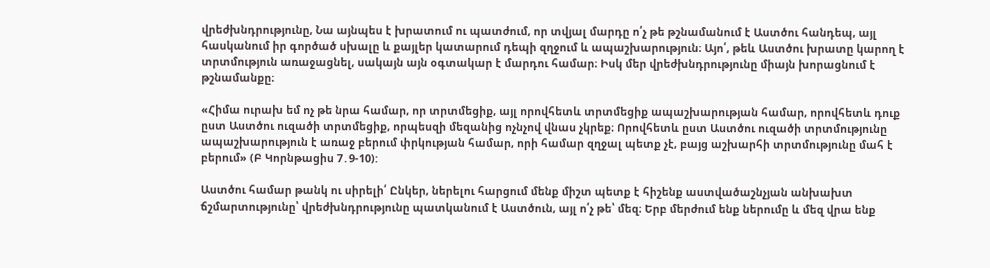վրեժխնդրությունը, Նա այնպես է խրատում ու պատժում, որ տվյալ մարդը ո՛չ թե թշնամանում է Աստծու հանդեպ, այլ հասկանում իր գործած սխալը և քայլեր կատարում դեպի զղջում և ապաշխարություն։ Այո՛, թեև Աստծու խրատը կարող է տրտմություն առաջացնել, սակայն այն օգտակար է մարդու համար։ Իսկ մեր վրեժխնդրությունը միայն խորացնում է թշնամանքը։

«Հիմա ուրախ եմ ոչ թե նրա համար, որ տրտմեցիք, այլ որովհետև տրտմեցիք ապաշխարության համար, որովհետև դուք ըստ Աստծու ուզածի տրտմեցիք, որպեսզի մեզանից ոչնչով վնաս չկրեք։ Որովհետև ըստ Աստծու ուզածի տրտմությունը ապաշխարություն է առաջ բերում փրկության համար, որի համար զղջալ պետք չէ, բայց աշխարհի տրտմությունը մահ է բերում» (Բ Կորնթացիս 7․9-10):

Աստծու համար թանկ ու սիրելի՛ Ընկեր, ներելու հարցում մենք միշտ պետք է հիշենք աստվածաշնչյան անխախտ ճշմարտությունը՝ վրեժխնդրությունը պատկանում է Աստծուն, այլ ո՛չ թե՝ մեզ։ Երբ մերժում ենք ներումը և մեզ վրա ենք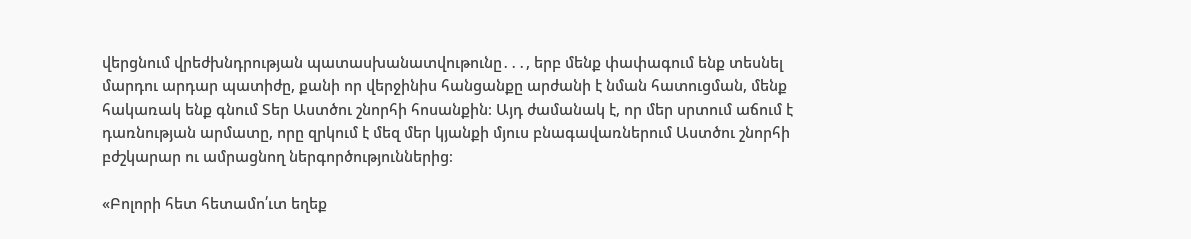վերցնում վրեժխնդրության պատասխանատվութունը․․․, երբ մենք փափագում ենք տեսնել մարդու արդար պատիժը, քանի որ վերջինիս հանցանքը արժանի է նման հատուցման, մենք հակառակ ենք գնում Տեր Աստծու շնորհի հոսանքին։ Այդ ժամանակ է, որ մեր սրտում աճում է դառնության արմատը, որը զրկում է մեզ մեր կյանքի մյուս բնագավառներում Աստծու շնորհի բժշկարար ու ամրացնող ներգործություններից։

«Բոլորի հետ հետամո՛ւտ եղեք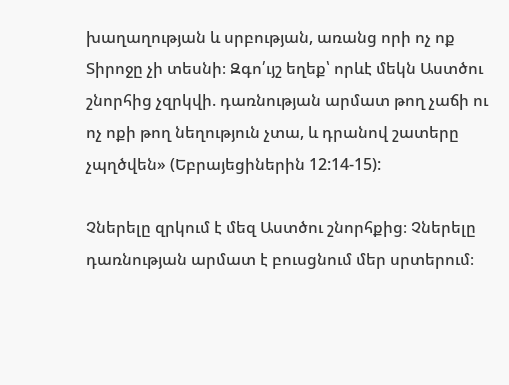խաղաղության և սրբության, առանց որի ոչ ոք Տիրոջը չի տեսնի։ Զգո՛ւյշ եղեք՝ որևէ մեկն Աստծու շնորհից չզրկվի. դառնության արմատ թող չաճի ու ոչ ոքի թող նեղություն չտա, և դրանով շատերը չպղծվեն» (Եբրայեցիներին 12:14-15):

Չներելը զրկում է մեզ Աստծու շնորհքից։ Չներելը դառնության արմատ է բուսցնում մեր սրտերում։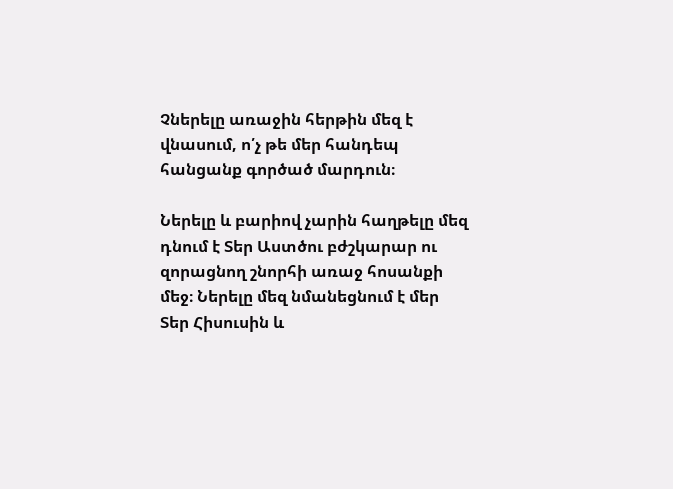Չներելը առաջին հերթին մեզ է վնասում, ո՛չ թե մեր հանդեպ հանցանք գործած մարդուն։

Ներելը և բարիով չարին հաղթելը մեզ դնում է Տեր Աստծու բժշկարար ու զորացնող շնորհի առաջ հոսանքի մեջ։ Ներելը մեզ նմանեցնում է մեր Տեր Հիսուսին և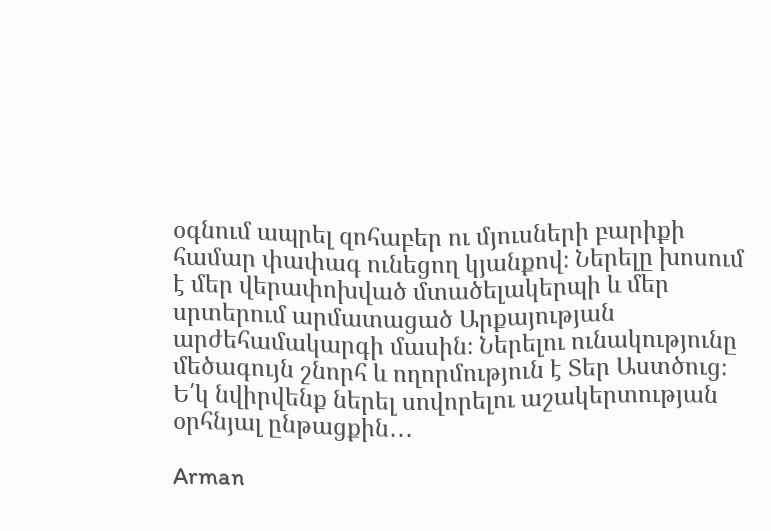օգնում ապրել զոհաբեր ու մյուսների բարիքի համար փափագ ունեցող կյանքով։ Ներելը խոսում է մեր վերափոխված մտածելակերպի և մեր սրտերում արմատացած Արքայության արժեհամակարգի մասին։ Ներելու ունակությունը մեծագույն շնորհ և ողորմություն է Տեր Աստծուց։ Ե՛կ նվիրվենք ներել սովորելու աշակերտության օրհնյալ ընթացքին․․․

Arman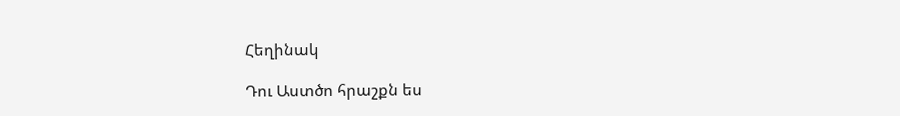Հեղինակ

Դու Աստծո հրաշքն ես